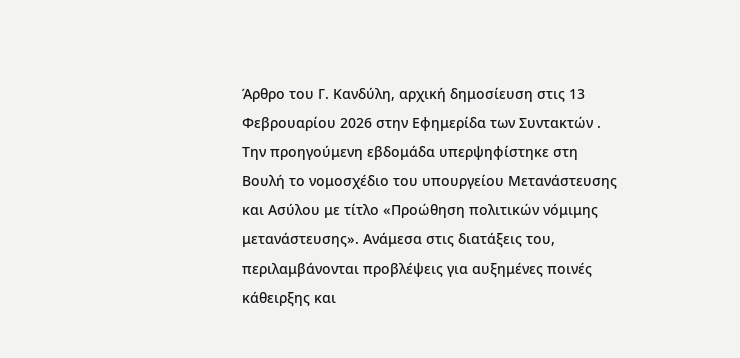Άρθρο του Γ. Κανδύλη, αρχική δημοσίευση στις 13 Φεβρουαρίου 2026 στην Εφημερίδα των Συντακτών .
Την προηγούμενη εβδομάδα υπερψηφίστηκε στη Βουλή το νομοσχέδιο του υπουργείου Μετανάστευσης και Ασύλου με τίτλο «Προώθηση πολιτικών νόμιμης μετανάστευσης». Ανάμεσα στις διατάξεις του, περιλαμβάνονται προβλέψεις για αυξημένες ποινές κάθειρξης και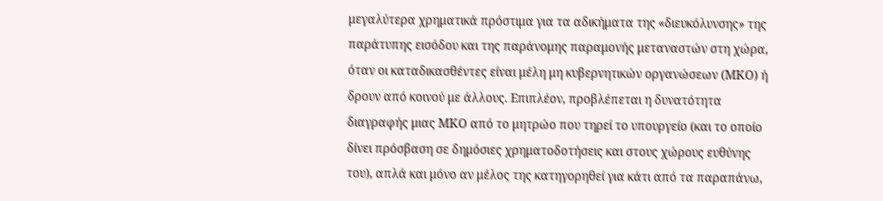μεγαλύτερα χρηματικά πρόστιμα για τα αδικήματα της «διευκόλυνσης» της παράτυπης εισόδου και της παράνομης παραμονής μεταναστών στη χώρα, όταν οι καταδικασθέντες είναι μέλη μη κυβερνητικών οργανώσεων (ΜΚΟ) ή δρουν από κοινού με άλλους. Επιπλέον, προβλέπεται η δυνατότητα διαγραφής μιας ΜΚΟ από το μητρώο που τηρεί το υπουργείο (και το οποίο δίνει πρόσβαση σε δημόσιες χρηματοδοτήσεις και στους χώρους ευθύνης του), απλά και μόνο αν μέλος της κατηγορηθεί για κάτι από τα παραπάνω,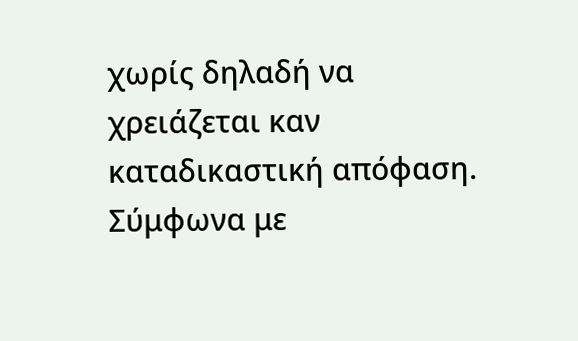χωρίς δηλαδή να χρειάζεται καν καταδικαστική απόφαση.
Σύμφωνα με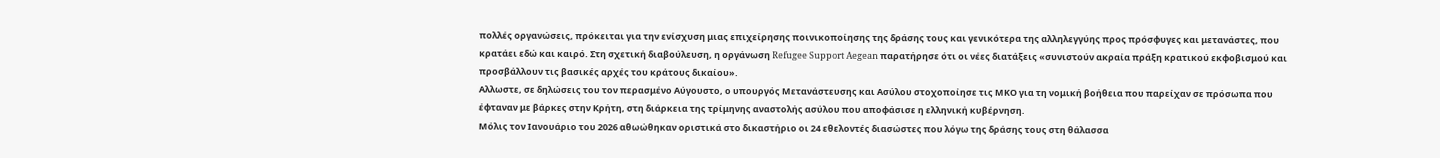πολλές οργανώσεις, πρόκειται για την ενίσχυση μιας επιχείρησης ποινικοποίησης της δράσης τους και γενικότερα της αλληλεγγύης προς πρόσφυγες και μετανάστες, που κρατάει εδώ και καιρό. Στη σχετική διαβούλευση, η οργάνωση Refugee Support Aegean παρατήρησε ότι οι νέες διατάξεις «συνιστούν ακραία πράξη κρατικού εκφοβισμού και προσβάλλουν τις βασικές αρχές του κράτους δικαίου».
Αλλωστε, σε δηλώσεις του τον περασμένο Αύγουστο, ο υπουργός Μετανάστευσης και Ασύλου στοχοποίησε τις ΜΚΟ για τη νομική βοήθεια που παρείχαν σε πρόσωπα που έφταναν με βάρκες στην Κρήτη, στη διάρκεια της τρίμηνης αναστολής ασύλου που αποφάσισε η ελληνική κυβέρνηση.
Μόλις τον Ιανουάριο του 2026 αθωώθηκαν οριστικά στο δικαστήριο οι 24 εθελοντές διασώστες που λόγω της δράσης τους στη θάλασσα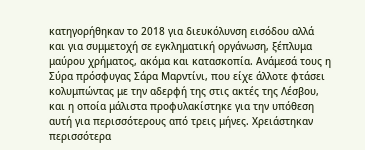κατηγορήθηκαν το 2018 για διευκόλυνση εισόδoυ αλλά και για συμμετοχή σε εγκληματική οργάνωση, ξέπλυμα μαύρου χρήματος, ακόμα και κατασκοπία. Ανάμεσά τους η Σύρα πρόσφυγας Σάρα Μαρντίνι, που είχε άλλοτε φτάσει κολυμπώντας με την αδερφή της στις ακτές της Λέσβου, και η οποία μάλιστα προφυλακίστηκε για την υπόθεση αυτή για περισσότερους από τρεις μήνες. Χρειάστηκαν περισσότερα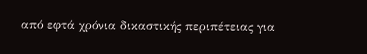από εφτά χρόνια δικαστικής περιπέτειας για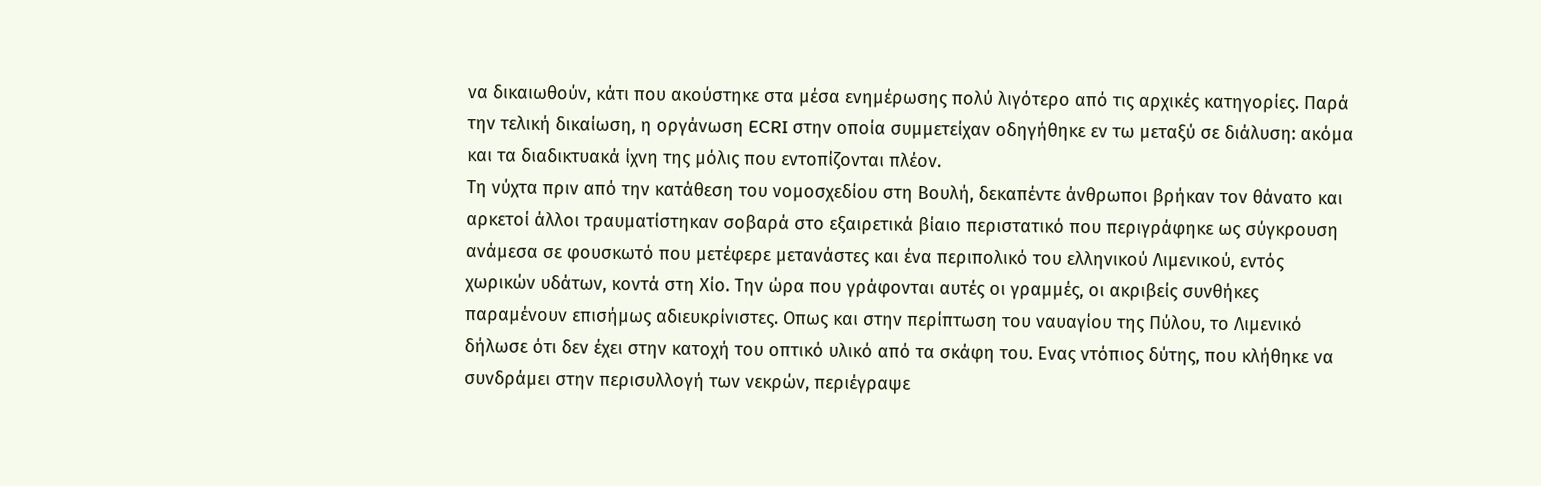να δικαιωθούν, κάτι που ακούστηκε στα μέσα ενημέρωσης πολύ λιγότερο από τις αρχικές κατηγορίες. Παρά την τελική δικαίωση, η οργάνωση ECRI στην οποία συμμετείχαν οδηγήθηκε εν τω μεταξύ σε διάλυση: ακόμα και τα διαδικτυακά ίχνη της μόλις που εντοπίζονται πλέον.
Τη νύχτα πριν από την κατάθεση του νομοσχεδίου στη Βουλή, δεκαπέντε άνθρωποι βρήκαν τον θάνατο και αρκετοί άλλοι τραυματίστηκαν σοβαρά στο εξαιρετικά βίαιο περιστατικό που περιγράφηκε ως σύγκρουση ανάμεσα σε φουσκωτό που μετέφερε μετανάστες και ένα περιπολικό του ελληνικού Λιμενικού, εντός χωρικών υδάτων, κοντά στη Χίο. Την ώρα που γράφονται αυτές οι γραμμές, οι ακριβείς συνθήκες παραμένουν επισήμως αδιευκρίνιστες. Οπως και στην περίπτωση του ναυαγίου της Πύλου, το Λιμενικό δήλωσε ότι δεν έχει στην κατοχή του οπτικό υλικό από τα σκάφη του. Ενας ντόπιος δύτης, που κλήθηκε να συνδράμει στην περισυλλογή των νεκρών, περιέγραψε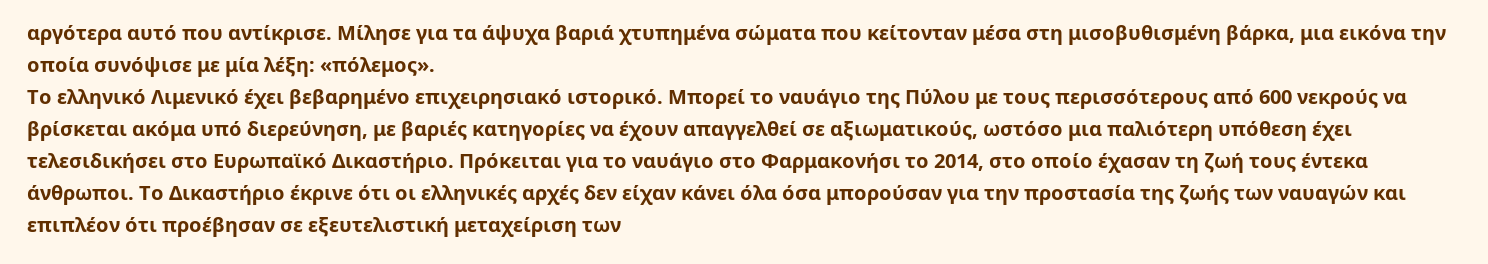αργότερα αυτό που αντίκρισε. Μίλησε για τα άψυχα βαριά χτυπημένα σώματα που κείτονταν μέσα στη μισοβυθισμένη βάρκα, μια εικόνα την οποία συνόψισε με μία λέξη: «πόλεμος».
Το ελληνικό Λιμενικό έχει βεβαρημένο επιχειρησιακό ιστορικό. Μπορεί το ναυάγιο της Πύλου με τους περισσότερους από 600 νεκρούς να βρίσκεται ακόμα υπό διερεύνηση, με βαριές κατηγορίες να έχουν απαγγελθεί σε αξιωματικούς, ωστόσο μια παλιότερη υπόθεση έχει τελεσιδικήσει στο Ευρωπαϊκό Δικαστήριο. Πρόκειται για το ναυάγιο στο Φαρμακονήσι το 2014, στο οποίο έχασαν τη ζωή τους έντεκα άνθρωποι. Το Δικαστήριο έκρινε ότι οι ελληνικές αρχές δεν είχαν κάνει όλα όσα μπορούσαν για την προστασία της ζωής των ναυαγών και επιπλέον ότι προέβησαν σε εξευτελιστική μεταχείριση των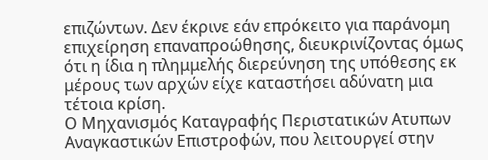επιζώντων. Δεν έκρινε εάν επρόκειτο για παράνομη επιχείρηση επαναπροώθησης, διευκρινίζοντας όμως ότι η ίδια η πλημμελής διερεύνηση της υπόθεσης εκ μέρους των αρχών είχε καταστήσει αδύνατη μια τέτοια κρίση.
Ο Μηχανισμός Καταγραφής Περιστατικών Ατυπων Αναγκαστικών Επιστροφών, που λειτουργεί στην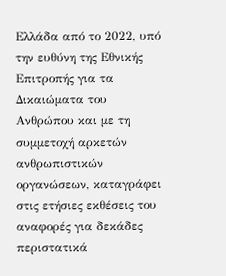Ελλάδα από το 2022, υπό την ευθύνη της Εθνικής Επιτροπής για τα Δικαιώματα του Ανθρώπου και με τη συμμετοχή αρκετών ανθρωπιστικών οργανώσεων, καταγράφει στις ετήσιες εκθέσεις του αναφορές για δεκάδες περιστατικά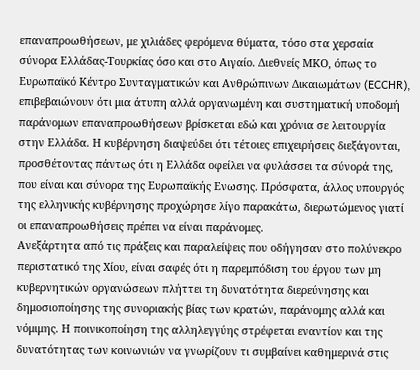επαναπροωθήσεων, με χιλιάδες φερόμενα θύματα, τόσο στα χερσαία σύνορα Ελλάδας-Τουρκίας όσο και στο Αιγαίο. Διεθνείς ΜΚΟ, όπως το Ευρωπαϊκό Κέντρο Συνταγματικών και Ανθρώπινων Δικαιωμάτων (ECCHR), επιβεβαιώνουν ότι μια άτυπη αλλά οργανωμένη και συστηματική υποδομή παράνομων επαναπροωθήσεων βρίσκεται εδώ και χρόνια σε λειτουργία στην Ελλάδα. Η κυβέρνηση διαψεύδει ότι τέτοιες επιχειρήσεις διεξάγονται, προσθέτοντας πάντως ότι η Ελλάδα οφείλει να φυλάσσει τα σύνορά της, που είναι και σύνορα της Ευρωπαϊκής Ενωσης. Πρόσφατα, άλλος υπουργός της ελληνικής κυβέρνησης προχώρησε λίγο παρακάτω, διερωτώμενος γιατί οι επαναπροωθήσεις πρέπει να είναι παράνομες.
Ανεξάρτητα από τις πράξεις και παραλείψεις που οδήγησαν στο πολύνεκρο περιστατικό της Χίου, είναι σαφές ότι η παρεμπόδιση του έργου των μη κυβερνητικών οργανώσεων πλήττει τη δυνατότητα διερεύνησης και δημοσιοποίησης της συνοριακής βίας των κρατών, παράνομης αλλά και νόμιμης. Η ποινικοποίηση της αλληλεγγύης στρέφεται εναντίον και της δυνατότητας των κοινωνιών να γνωρίζουν τι συμβαίνει καθημερινά στις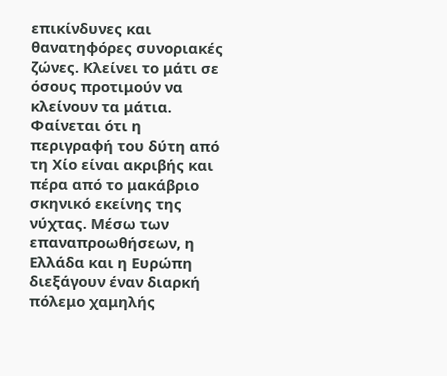επικίνδυνες και θανατηφόρες συνοριακές ζώνες. Κλείνει το μάτι σε όσους προτιμούν να κλείνουν τα μάτια.
Φαίνεται ότι η περιγραφή του δύτη από τη Χίο είναι ακριβής και πέρα από το μακάβριο σκηνικό εκείνης της νύχτας. Μέσω των επαναπροωθήσεων, η Ελλάδα και η Ευρώπη διεξάγουν έναν διαρκή πόλεμο χαμηλής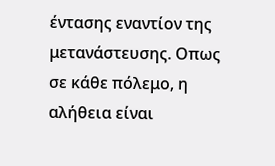έντασης εναντίον της μετανάστευσης. Οπως σε κάθε πόλεμο, η αλήθεια είναι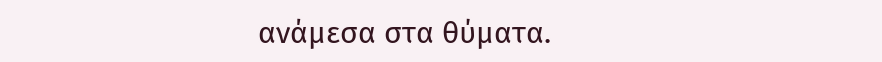ανάμεσα στα θύματα.